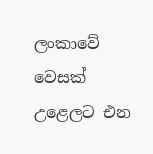ලංකාවේ වෙසක් උළෙලට එන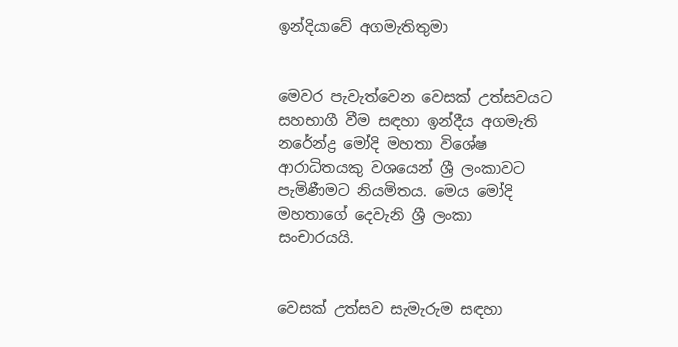ඉන්දියාවේ අගමැතිතුමා


මෙවර පැවැත්වෙන වෙසක් උත්සවයට සහභාගී වීම සඳහා ඉන්දීය අගමැති නරේන්ද්‍ර මෝදි මහතා විශේෂ ආරාධිතයකු වශයෙන් ශ්‍රී ලංකාවට පැමිණීමට නියමිතය. මෙය මෝදි මහතාගේ දෙවැනි ශ්‍රී ලංකා සංචාරයයි.


වෙසක් උත්සව සැමැරුම සඳහා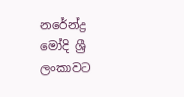නරේන්ද්‍ර මෝදි ශ්‍රී ලංකාවට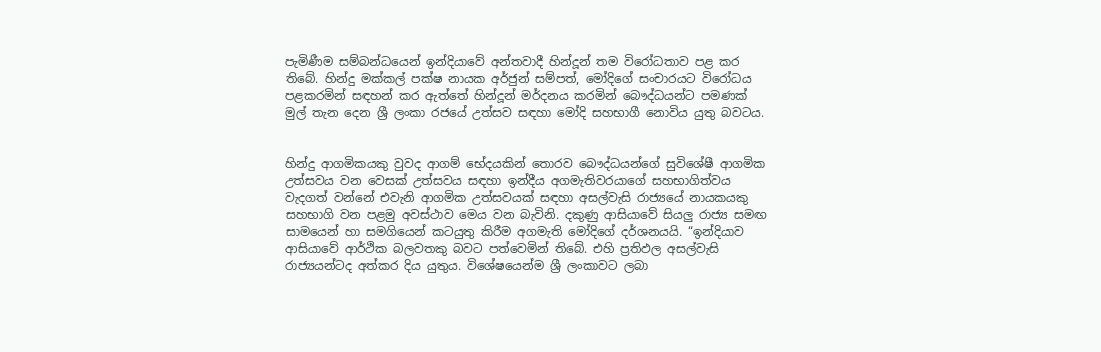පැමිණීම සම්බන්ධයෙන් ඉන්දියාවේ අන්තවාදී හින්දූන් තම විරෝධතාව පළ කර තිබේ. හින්දු මක්කල් පක්ෂ නායක අර්ජුන් සම්පත්, මෝදිගේ සංචාරයට විරෝධය පළකරමින් සඳහන් කර ඇත්තේ හින්දූන් මර්දනය කරමින් බෞද්ධයන්ට පමණක් මුල් තැන දෙන ශ්‍රී ලංකා රජයේ උත්සව සඳහා මෝදි සහභාගී නොවිය යුතු බවටය.


හින්දු ආගමිකයකු වුවද ආගම් භේදයකින් තොරව බෞද්ධයන්ගේ සුවිශේෂී ආගමික උත්සවය වන වෙසක් උත්සවය සඳහා ඉන්දීය අගමැතිවරයාගේ සහභාගිත්වය වැදගත් වන්නේ එවැනි ආගමික උත්සවයක් සඳහා අසල්වැසි රාජ්‍යයේ නායකයකු සහභාගි වන පළමු අවස්ථාව මෙය වන බැවිනි. දකුණු ආසියාවේ සියලු රාජ්‍ය සමඟ සාමයෙන් හා සමගියෙන් කටයුතු කිරීම අගමැති මෝදිගේ දර්ශනයයි. “ඉන්දියාව ආසියාවේ ආර්ථික බලවතකු බවට පත්වෙමින් තිබේ. එහි ප්‍රතිඵල අසල්වැසි රාජ්‍යයන්ටද අත්කර දිය යුතුය. විශේෂයෙන්ම ශ්‍රී ලංකාවට ලබා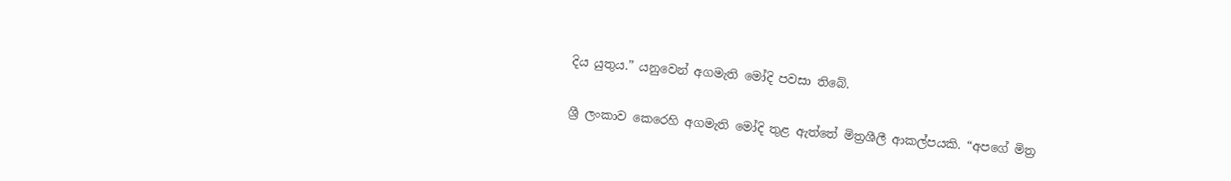දිය යුතුය.” යනුවෙන් අගමැති මෝදි පවසා තිබේ.


ශ්‍රී ලංකාව කෙරෙහි අගමැති මෝදි තුළ ඇත්තේ මිත්‍රශීලී ආකල්පයකි. “අපගේ මිත්‍ර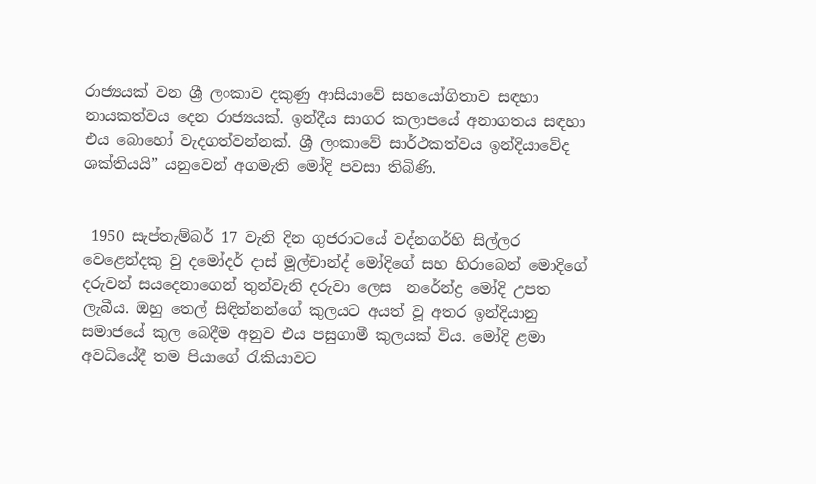රාජ්‍යයක් වන ශ්‍රී ලංකාව දකුණු ආසියාවේ සහයෝගිතාව සඳහා නායකත්වය දෙන රාජ්‍යයක්. ඉන්දීය සාගර කලාපයේ අනාගතය සඳහා එය බොහෝ වැදගත්වන්නක්. ශ්‍රී ලංකාවේ සාර්ථකත්වය ඉන්දියාවේද ශක්තියයි” යනුවෙන් අගමැති මෝදි පවසා තිබිණි.


 1950 සැප්තැම්බර් 17 වැනි දින ගුජරාටයේ වද්නගර්හි සිල්ලර වෙළෙන්දකු වු දමෝදර් දාස් මූල්චාන්ද් මෝදිගේ සහ හිරාබෙන් මොදිගේ දරුවන් සයදෙනාගෙන් තුන්වැනි දරුවා ලෙස  නරේන්ද්‍ර මෝදි උපත ලැබීය. ඔහු තෙල් සිඳින්නන්ගේ කුලයට අයත් වූ අතර ඉන්දියානු සමාජයේ කුල බෙදීම අනුව එය පසුගාමී කුලයක් විය. මෝදි ළමා අවධියේදී තම පියාගේ රැකියාවට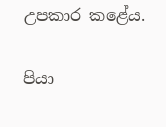උපකාර කළේය.

පියා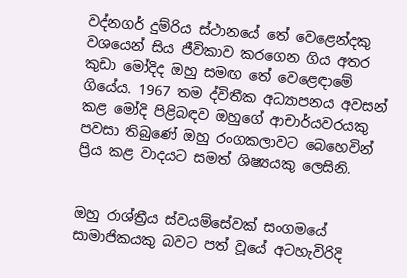වද්නගර් දුම්රිය ස්ථානයේ තේ වෙළෙන්දකු වශයෙන් සිය ජීවිකාව කරගෙන ගිය අතර කුඩා මෝදිද ඔහු සමඟ තේ වෙළෙඳාමේ ගියේය. 1967 තම ද්විතීක අධ්‍යාපනය අවසන් කළ මෝදි පිළිබඳව ඔහුගේ ආචාර්යවරයකු පවසා තිබුණේ ඔහු රංගකලාවට බෙහෙවින් ප්‍රිය කළ වාදයට සමත් ශිෂ්‍යයකු ලෙසිනි.


ඔහු රාශ්ත්‍රීය ස්වයම්සේවක් සංගමයේ සාමාජිකයකු බවට පත් වූයේ අටහැවිරිදි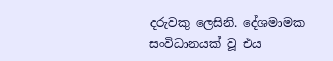දරුවකු ලෙසිනි. දේශමාමක සංවිධානයක් වූ එය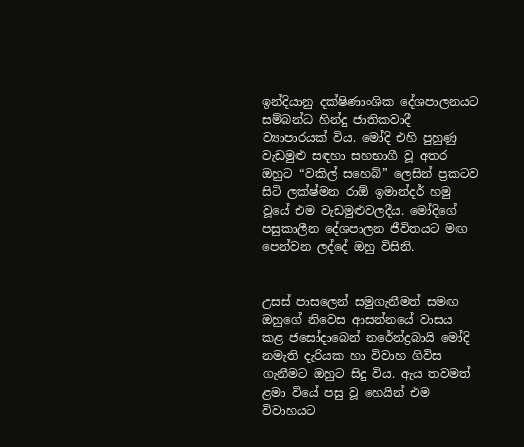ඉන්දියානු දක්ෂිණාංශික දේශපාලනයට සම්බන්ධ හින්දු ජාතිකවාදී ව්‍යාපාරයක් විය. මෝදි එහි පුහුණු වැඩමුළු සඳහා සහභාගී වූ අතර ඔහුට “වකිල් සහෙබ්” ලෙසින් ප්‍රකටව සිටි ලක්ෂ්මන රාඕ ඉමාන්දර් හමු වූයේ එම වැඩමුළුවලදීය. මෝදිගේ පසුකාලීන දේශපාලන ජීවිතයට මඟ පෙන්වන ලද්දේ ඔහු විසිනි.


උසස් පාසලෙන් සමුගැනීමත් සමඟ ඔහුගේ නිවෙස ආසන්නයේ වාසය කළ ජසෝදාබෙන් නරේන්ද්‍රබායි මෝදි නමැති දැරියක හා විවාහ ගිවිස ගැනීමට ඔහුට සිදු විය. ඇය තවමත් ළමා වියේ පසු වූ හෙයින් එම විවාහයට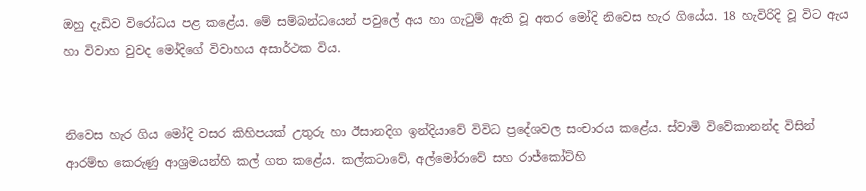ඔහු දැඩිව විරෝධය පළ කළේය. මේ සම්බන්ධයෙන් පවුලේ අය හා ගැටුම් ඇති වූ අතර මෝදි නිවෙස හැර ගියේය. 18 හැවිරිදි වූ විට ඇය හා විවාහ වුවද මෝදිගේ විවාහය අසාර්ථක විය.


නිවෙස හැර ගිය මෝදි වසර කිහිපයක් උතුරු හා ඊසානදිග ඉන්දියාවේ විවිධ ප්‍රදේශවල සංචාරය කළේය. ස්වාමි විවේකානන්ද විසින් ආරම්භ කෙරුණු ආශ්‍රමයන්හි කල් ගත කළේය. කල්කටාවේ, අල්මෝරාවේ සහ රාජ්කෝට්හි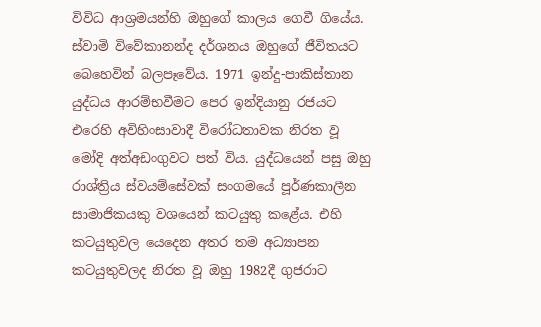විවිධ ආශ්‍රමයන්හි ඔහුගේ කාලය ගෙවී ගියේය. ස්වාමි විවේකානන්ද දර්ශනය ඔහුගේ ජීවිතයට බෙහෙවින් බලපෑවේය. 1971 ඉන්දු-පාකිස්තාන යුද්ධය ආරම්භවීමට පෙර ඉන්දියානු රජයට එරෙහි අවිහිංසාවාදී විරෝධතාවක නිරත වූ මෝදි අත්අඩංගුවට පත් විය. යුද්ධයෙන් පසු ඔහු  රාශ්ත්‍රිය ස්වයම්සේවක් සංගමයේ පූර්ණකාලීන සාමාජිකයකු වශයෙන් කටයුතු කළේය. එහි කටයුතුවල යෙදෙන අතර තම අධ්‍යාපන කටයුතුවලද නිරත වූ ඔහු 1982දී ගුජරාට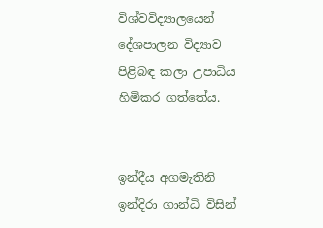විශ්වවිද්‍යාලයෙන් දේශපාලන විද්‍යාව පිළිබඳ කලා උපාධිය හිමිකර ගත්තේය.


ඉන්දීය අගමැතිනි ඉන්දිරා ගාන්ධි විසින්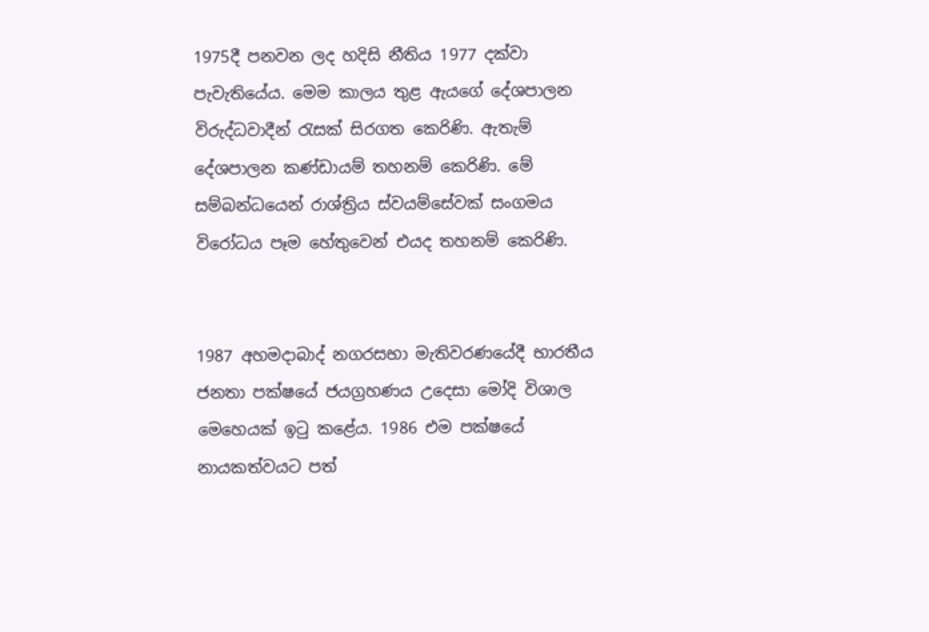1975දී පනවන ලද හදිසි නීතිය 1977 දක්වා පැවැතියේය. මෙම කාලය තුළ ඇයගේ දේශපාලන විරුද්ධවාදීන් රැසක් සිරගත කෙරිණි. ඇතැම් දේශපාලන කණ්ඩායම් තහනම් කෙරිණි. මේ සම්බන්ධයෙන් රාශ්ත්‍රිය ස්වයම්සේවක් සංගමය විරෝධය පෑම හේතුවෙන් එයද තහනම් කෙරිණි.


1987 අහමදාබාද් නගරසභා මැතිවරණයේදී භාරතීය ජනතා පක්ෂයේ ජයග්‍රහණය උදෙසා මෝදි විශාල මෙහෙයක් ඉටු කළේය. 1986 එම පක්ෂයේ නායකත්වයට පත්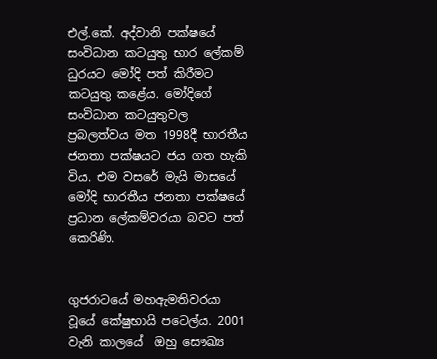එල්.කේ. අද්වානි පක්ෂයේ සංවිධාන කටයුතු භාර ලේකම් ධුරයට මෝදි පත් කිරීමට කටයුතු කළේය. මෝදිගේ සංවිධාන කටයුතුවල ප්‍රබලත්වය මත 1998දී භාරතීය ජනතා පක්ෂයට ජය ගත හැකි විය. එම වසරේ මැයි මාසයේ මෝදි භාරතීය ජනතා පක්ෂයේ ප්‍රධාන ලේකම්වරයා බවට පත් කෙරිණි.


ගුජරාටයේ මහඇමතිවරයා වූයේ කේෂුභායි පටෙල්ය. 2001  වැනි කාලයේ  ඔහු සෞඛ්‍ය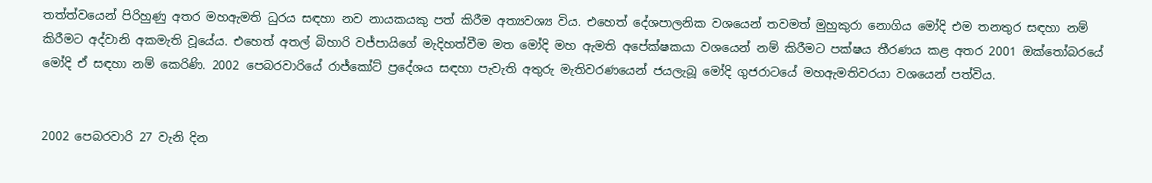තත්ත්වයෙන් පිරිහුණු අතර මහඇමති ධුරය සඳහා නව නායකයකු පත් කිරීම අත්‍යවශ්‍ය විය. එහෙත් දේශපාලනික වශයෙන් තවමත් මුහුකුරා නොගිය මෝදි එම තනතුර සඳහා නම් කිරීමට අද්වානි අකමැති වූයේය. එහෙත් අතල් බිහාරි වජ්පායිගේ මැදිහත්වීම මත මෝදි මහ ඇමති අපේක්ෂකයා වශයෙන් නම් කිරීමට පක්ෂය තීරණය කළ අතර 2001 ඔක්තෝබරයේ මෝදි ඒ සඳහා නම් කෙරිණි. 2002 පෙබරවාරියේ රාජ්කෝට් ප්‍රදේශය සඳහා පැවැති අතුරු මැතිවරණයෙන් ජයලැබූ මෝදි ගුජරාටයේ මහඇමතිවරයා වශයෙන් පත්විය.


2002 පෙබරවාරි 27 වැනි දින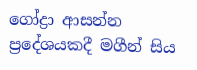ගෝද්‍රා ආසන්න ප්‍රදේශයකදී මගීන් සිය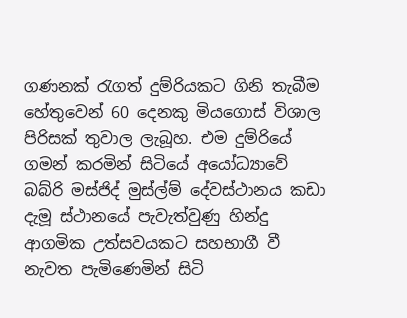ගණනක් රැගත් දුම්රියකට ගිනි තැබීම හේතුවෙන් 60 දෙනකු මියගොස් විශාල පිරිසක් තුවාල ලැබූහ. එම දුම්රියේ ගමන් කරමින් සිටියේ අයෝධ්‍යාවේ බබ්රි මස්ජිද් මුස්ල්ම් දේවස්ථානය කඩා දැමූ ස්ථානයේ පැවැත්වුණු හින්දු ආගමික උත්සවයකට සහභාගී වී නැවත පැමිණෙමින් සිටි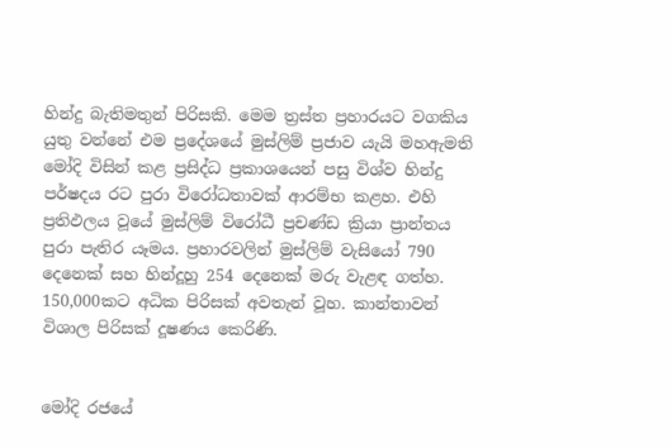හින්දු බැතිමතුන් පිරිසකි. මෙම ත්‍රස්ත ප්‍රහාරයට වගකිය යුතු වන්නේ එම ප්‍රදේශයේ මුස්ලිම් ප්‍රජාව යැයි මහඇමති මෝදි විසින් කළ ප්‍රසිද්ධ ප්‍රකාශයෙන් පසු විශ්ව හින්දු පර්ෂදය රට පුරා විරෝධතාවක් ආරම්භ කළහ. එහි ප්‍රතිඵලය වූයේ මුස්ලිම් විරෝධී ප්‍රචණ්ඩ ක්‍රියා ප්‍රාන්තය පුරා පැතිර යෑමය. ප්‍රහාරවලින් මුස්ලිම් වැසියෝ 790 දෙනෙක් සහ හින්දූහු 254 දෙනෙක් මරු වැළඳ ගත්හ. 150,000කට අධික පිරිසක් අවතැන් වූහ. කාන්තාවන් විශාල පිරිසක් දූෂණය කෙරිණි.


මෝදි රජයේ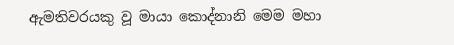ඇමතිවරයකු වූ මායා කොද්නානි මෙම මහා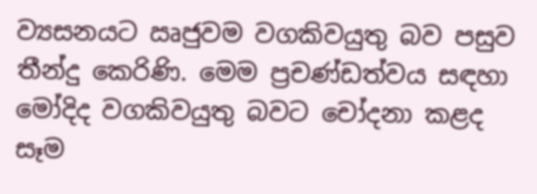ව්‍යසනයට ඍජුවම වගකිවයුතු බව පසුව තීන්දු කෙරිණි. මෙම ප්‍රචණ්ඩත්වය සඳහා මෝදිද වගකිවයුතු බවට චෝදනා කළද සෑම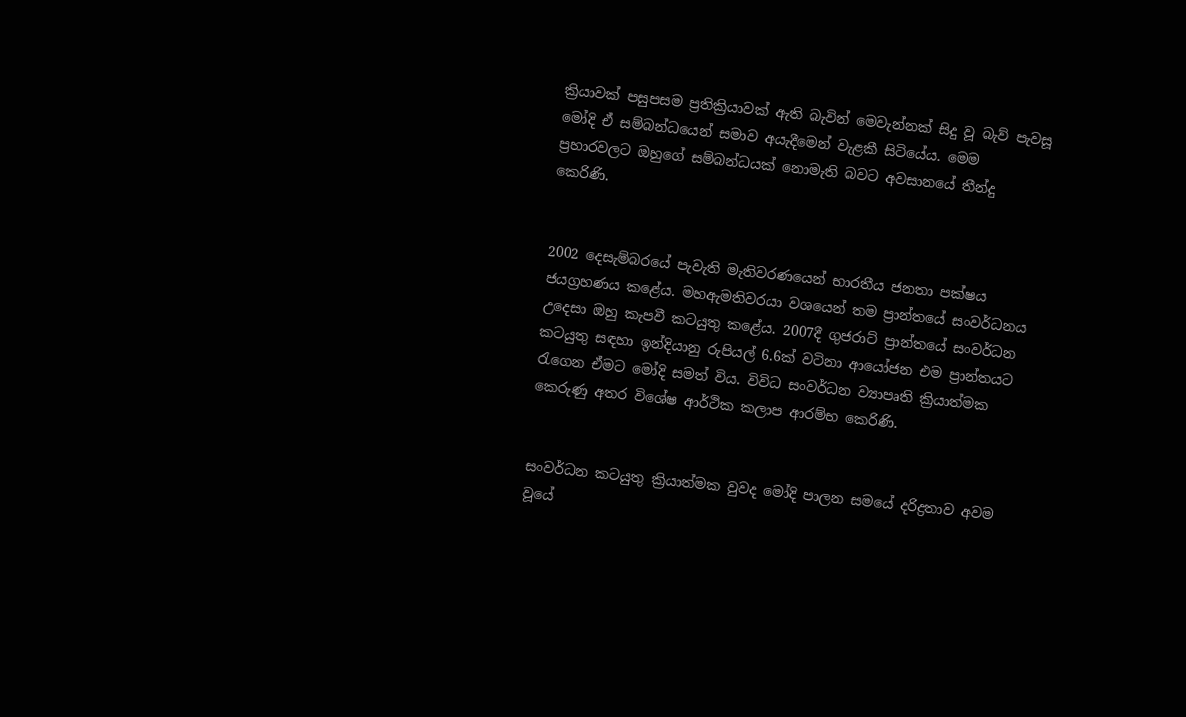ක්‍රියාවක් පසුපසම ප්‍රතික්‍රියාවක් ඇති බැවින් මෙවැන්නක් සිදු වූ බැව් පැවසූ මෝදි ඒ සම්බන්ධයෙන් සමාව අයැදීමෙන් වැළකී සිටියේය. මෙම ප්‍රහාරවලට ඔහුගේ සම්බන්ධයක් නොමැති බවට අවසානයේ තීන්දු කෙරිණි.


2002 දෙසැම්බරයේ පැවැති මැතිවරණයෙන් භාරතීය ජනතා පක්ෂය ජයග්‍රහණය කළේය. මහඇමතිවරයා වශයෙන් තම ප්‍රාන්තයේ සංවර්ධනය උදෙසා ඔහු කැපවී කටයුතු කළේය. 2007දී ගුජරාට් ප්‍රාන්තයේ සංවර්ධන කටයුතු සඳහා ඉන්දියානු රුපියල් 6.6ක් වටිනා ආයෝජන එම ප්‍රාන්තයට රැගෙන ඒමට මෝදි සමත් විය. විවිධ සංවර්ධන ව්‍යාපෘති ක්‍රියාත්මක කෙරුණු අතර විශේෂ ආර්ථික කලාප ආරම්භ කෙරිණි.


සංවර්ධන කටයුතු ක්‍රියාත්මක වුවද මෝදි පාලන සමයේ දරිද්‍රතාව අවම වූයේ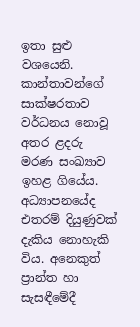ඉතා සුළු වශයෙනි. කාන්තාවන්ගේ සාක්ෂරතාව වර්ධනය නොවූ අතර ළදරු මරණ සංඛ්‍යාව ඉහළ ගියේය. අධ්‍යාපනයේද එතරම් දියුණුවක් දැකිය නොහැකි විය. අනෙකුත් ප්‍රාන්ත හා සැසඳීමේදී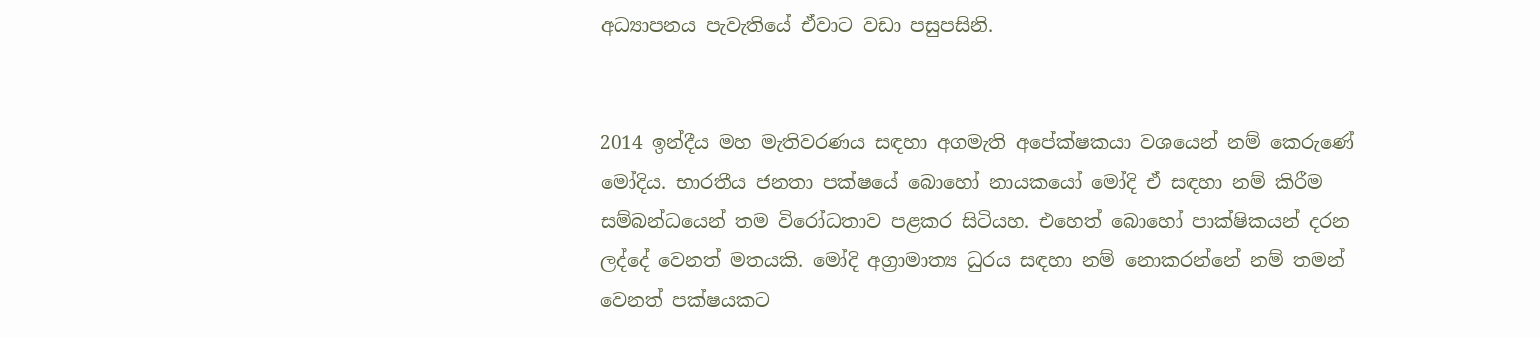අධ්‍යාපනය පැවැතියේ ඒවාට වඩා පසුපසිනි.


2014 ඉන්දීය මහ මැතිවරණය සඳහා අගමැති අපේක්ෂකයා වශයෙන් නම් කෙරුණේ මෝදිය. භාරතීය ජනතා පක්ෂයේ බොහෝ නායකයෝ මෝදි ඒ සඳහා නම් කිරීම සම්බන්ධයෙන් තම විරෝධතාව පළකර සිටියහ. එහෙත් බොහෝ පාක්ෂිකයන් දරන ලද්දේ වෙනත් මතයකි. මෝදි අග්‍රාමාත්‍ය ධුරය සඳහා නම් නොකරන්නේ නම් තමන් වෙනත් පක්ෂයකට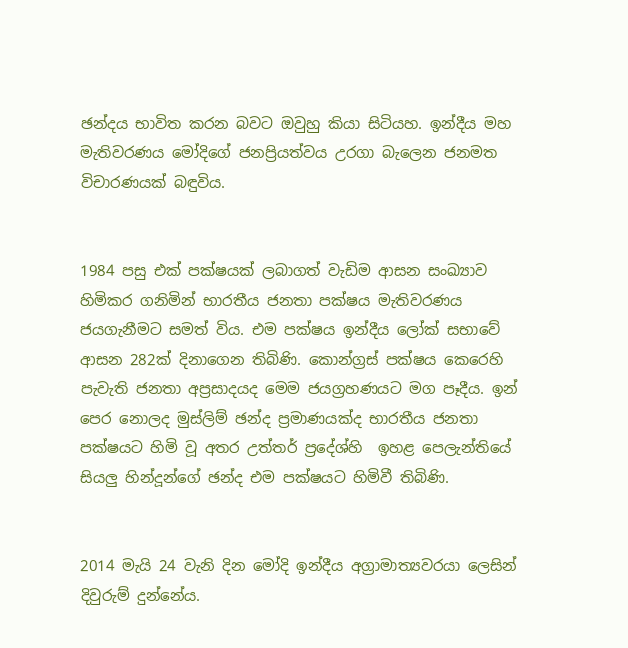ඡන්දය භාවිත කරන බවට ඔවුහු කියා සිටියහ. ඉන්දීය මහ මැතිවරණය මෝදිගේ ජනප්‍රියත්වය උරගා බැලෙන ජනමත විචාරණයක් බඳුවිය.


1984 පසු එක් පක්ෂයක් ලබාගත් වැඩිම ආසන සංඛ්‍යාව හිමිකර ගනිමින් භාරතීය ජනතා පක්ෂය මැතිවරණය ජයගැනීමට සමත් විය. එම පක්ෂය ඉන්දීය ලෝක් සභාවේ ආසන 282ක් දිනාගෙන තිබිණි. කොන්ග්‍රස් පක්ෂය කෙරෙහි පැවැති ජනතා අප්‍රසාදයද මෙම ජයග්‍රහණයට මග පෑදීය. ඉන් පෙර නොලද මුස්ලිම් ඡන්ද ප්‍රමාණයක්ද භාරතීය ජනතා පක්ෂයට හිමි වූ අතර උත්තර් ප්‍රදේශ්හි  ඉහළ පෙලැන්තියේ සියලු හින්දූන්ගේ ඡන්ද එම පක්ෂයට හිමිවී තිබිණි.


2014 මැයි 24 වැනි දින මෝදි ඉන්දීය අග්‍රාමාත්‍යවරයා ලෙසින් දිවුරුම් දුන්නේය.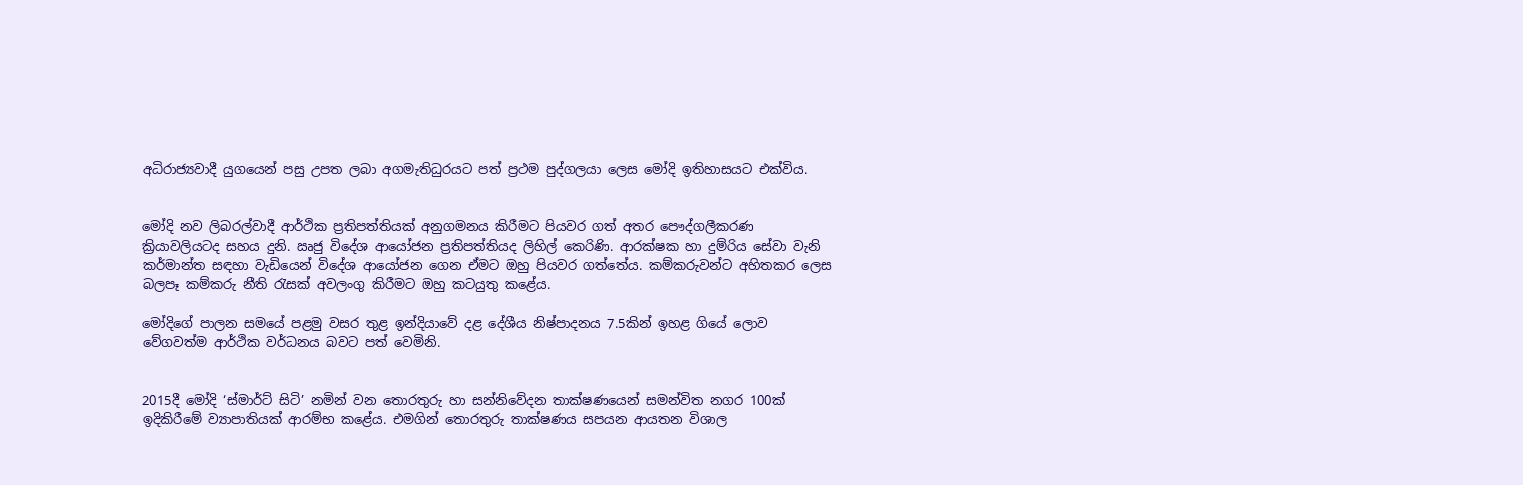අධිරාජ්‍යවාදී යුගයෙන් පසු උපත ලබා අගමැතිධුරයට පත් ප්‍රථම පුද්ගලයා ලෙස මෝදි ඉතිහාසයට එක්විය.


මෝදි නව ලිබරල්වාදී ආර්ථික ප්‍රතිපත්තියක් අනුගමනය කිරීමට පියවර ගත් අතර පෞද්ගලීකරණ ක්‍රියාවලියටද සහය දුනි. ඍජු විදේශ ආයෝජන ප්‍රතිපත්තියද ලිහිල් කෙරිණි. ආරක්ෂක හා දුම්රිය සේවා වැනි කර්මාන්ත සඳහා වැඩියෙන් විදේශ ආයෝජන ගෙන ඒමට ඔහු පියවර ගත්තේය. කම්කරුවන්ට අහිතකර ලෙස බලපෑ කම්කරු නීති රැසක් අවලංගු කිරීමට ඔහු කටයුතු කළේය.

මෝදිගේ පාලන සමයේ පළමු වසර තුළ ඉන්දියාවේ දළ දේශීය නිෂ්පාදනය 7.5කින් ඉහළ ගියේ ලොව වේගවත්ම ආර්ථික වර්ධනය බවට පත් වෙමිනි.


2015දී මෝදි ‘ස්මාර්ට් සිටි’ නමින් වන තොරතුරු හා සන්නිවේදන තාක්ෂණයෙන් සමන්විත නගර 100ක් ඉදිකිරීමේ ව්‍යාපාතියක් ආරම්භ කළේය. එමගින් තොරතුරු තාක්ෂණය සපයන ආයතන විශාල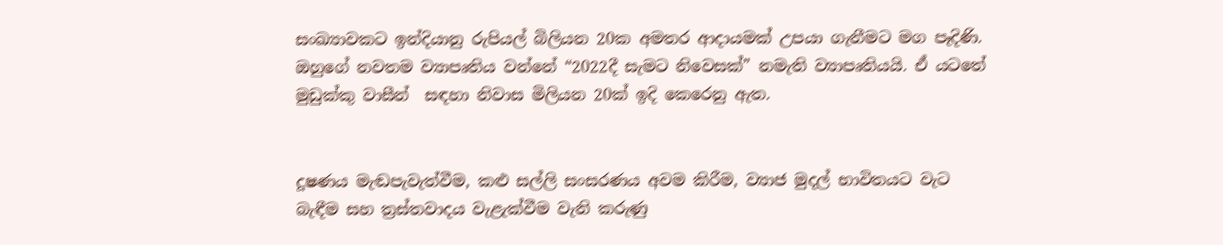සංඛ්‍යාවකට ඉන්දියානු රුපියල් බිලියන 20ක අමතර ආදායමක් උපයා ගැනීමට මග පෑදිණි. ඔහුගේ නවතම ව්‍යාපෘතිය වන්නේ “2022දී සැමට නිවෙසක්” නමැති ව්‍යාපෘතියයි. ඒ යටතේ මුඩුක්කු වාසීන්  සඳහා නිවාස මිලියන 20ක් ඉදි කෙරෙනු ඇත.


දූෂණය මැඬපැවැත්වීම, කළු සල්ලි සංසරණය අවම කිරීම, ව්‍යාජ මුදල් භාවිතයට වැට බැඳීම සහ ත්‍රස්තවාදය වැළැක්වීම වැනි කරුණු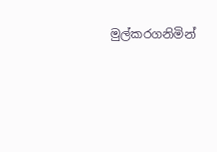මුල්කරගනිමින්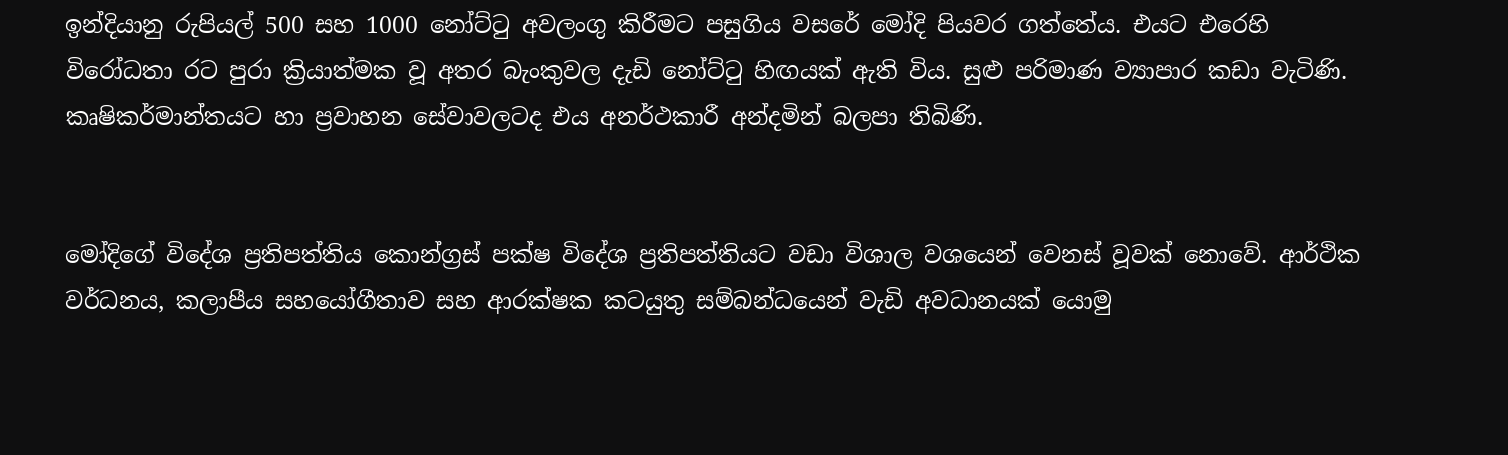ඉන්දියානු රුපියල් 500 සහ 1000 නෝට්ටු අවලංගු කිරීමට පසුගිය වසරේ මෝදි පියවර ගත්තේය. එයට එරෙහි විරෝධතා රට පුරා ක්‍රියාත්මක වූ අතර බැංකුවල දැඩි නෝට්ටු හිඟයක් ඇති විය. සුළු පරිමාණ ව්‍යාපාර කඩා වැටිණි. කෘෂිකර්මාන්තයට හා ප්‍රවාහන සේවාවලටද එය අනර්ථකාරී අන්දමින් බලපා තිබිණි.


මෝදිගේ විදේශ ප්‍රතිපත්තිය කොන්ග්‍රස් පක්ෂ විදේශ ප්‍රතිපත්තියට වඩා විශාල වශයෙන් වෙනස් වූවක් නොවේ. ආර්ථික වර්ධනය, කලාපීය සහයෝගීතාව සහ ආරක්ෂක කටයුතු සම්බන්ධයෙන් වැඩි අවධානයක් යොමු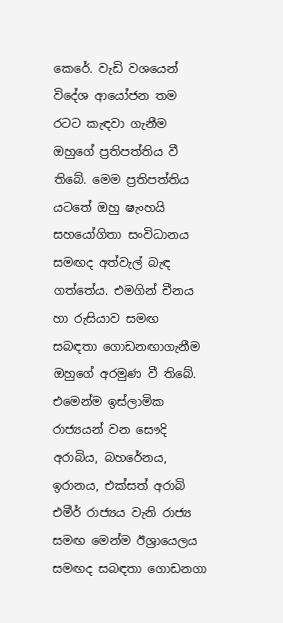කෙරේ. වැඩි වශයෙන් විදේශ ආයෝජන තම රටට කැඳවා ගැනීම ඔහුගේ ප්‍රතිපත්තිය වී තිබේ. මෙම ප්‍රතිපත්තිය යටතේ ඔහු ෂැංහයි සහයෝගිතා සංවිධානය සමඟද අත්වැල් බැඳ ගත්තේය. එමගින් චීනය හා රුසියාව සමඟ සබඳතා ගොඩනඟාගැනීම ඔහුගේ අරමුණ වී තිබේ. එමෙන්ම ඉස්ලාමික රාජ්‍යයන් වන සෞදි අරාබිය, බහරේනය, ඉරානය, එක්සත් අරාබි එමීර් රාජ්‍යය වැනි රාජ්‍ය සමඟ මෙන්ම ඊශ්‍රායෙලය සමඟද සබඳතා ගොඩනගා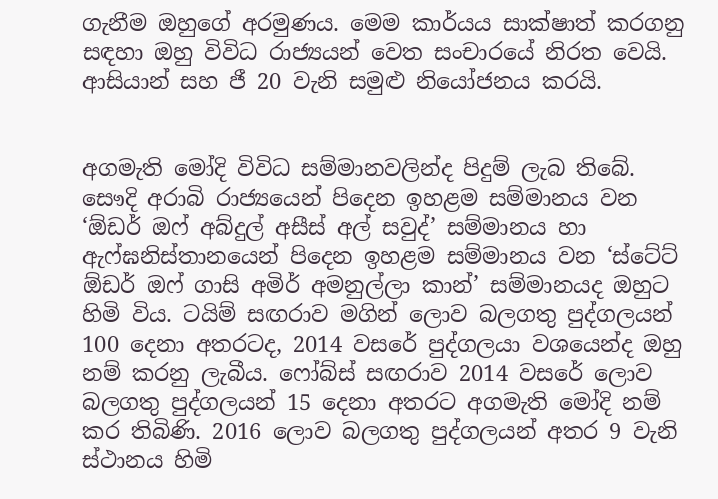ගැනීම ඔහුගේ අරමුණය. මෙම කාර්යය සාක්ෂාත් කරගනු සඳහා ඔහු විවිධ රාජ්‍යයන් වෙත සංචාරයේ නිරත වෙයි. ආසියාන් සහ ජී 20 වැනි සමුළු නියෝජනය කරයි.


අගමැති මෝදි විවිධ සම්මානවලින්ද පිදුම් ලැබ තිබේ. සෞදි අරාබි රාජ්‍යයෙන් පිදෙන ඉහළම සම්මානය වන ‘ඕඩර් ඔෆ් අබ්දුල් අසීස් අල් සවුද්’ සම්මානය හා ඇෆ්ඝනිස්තානයෙන් පිදෙන ඉහළම සම්මානය වන ‘ස්ටේට් ඕඩර් ඔෆ් ගාසි අමිර් අමනුල්ලා කාන්’ සම්මානයද ඔහුට හිමි විය. ටයිම් සඟරාව මගින් ලොව බලගතු පුද්ගලයන් 100 දෙනා අතරටද, 2014 වසරේ පුද්ගලයා වශයෙන්ද ඔහු නම් කරනු ලැබීය. ෆෝබ්ස් සඟරාව 2014 වසරේ ලොව බලගතු පුද්ගලයන් 15 දෙනා අතරට අගමැති මෝදි නම් කර තිබිණි. 2016 ලොව බලගතු පුද්ගලයන් අතර 9 වැනි ස්ථානය හිමි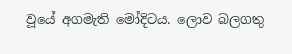වූයේ අගමැති මෝදිටය. ලොව බලගතු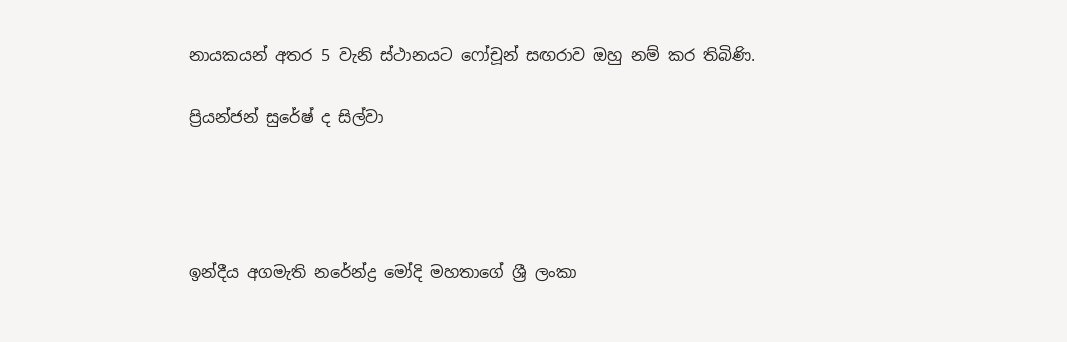නායකයන් අතර 5 වැනි ස්ථානයට ෆෝචූන් සඟරාව ඔහු නම් කර තිබිණි.

ප්‍රියන්ජන් සුරේෂ් ද සිල්වා




ඉන්දීය අගමැති නරේන්ද්‍ර මෝදි මහතාගේ ශ්‍රී ලංකා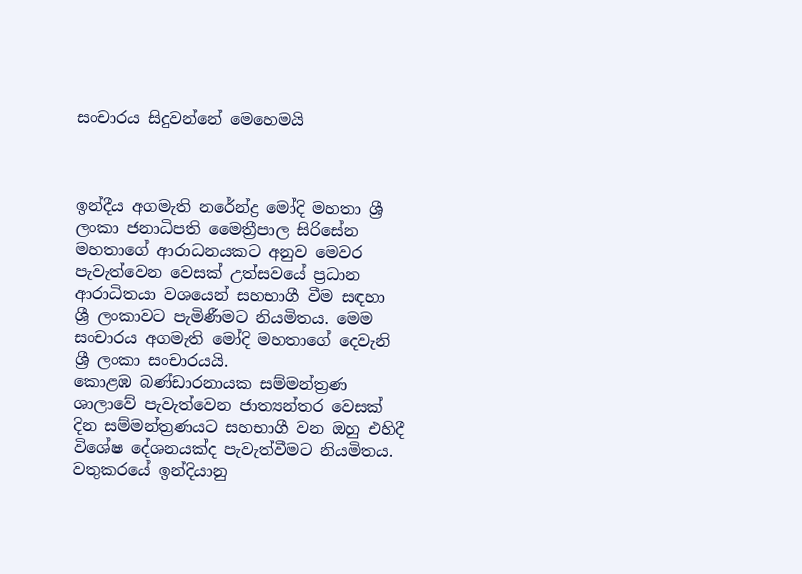සංචාරය සිදුවන්නේ මෙහෙමයි



ඉන්දීය අගමැති නරේන්ද්‍ර මෝදි මහතා ශ්‍රී ලංකා ජනාධිපති මෛත්‍රීපාල සිරිසේන මහතාගේ ආරාධනයකට අනුව මෙවර පැවැත්වෙන වෙසක් උත්සවයේ ප්‍රධාන ආරාධිතයා වශයෙන් සහභාගී වීම සඳහා ශ්‍රී ලංකාවට පැමිණීමට නියමිතය. මෙම සංචාරය අගමැති මෝදි මහතාගේ දෙවැනි ශ්‍රී ලංකා සංචාරයයි.
කොළඹ බණ්ඩාරනායක සම්මන්ත්‍රණ ශාලාවේ පැවැත්වෙන ජාත්‍යන්තර වෙසක් දින සම්මන්ත්‍රණයට සහභාගී වන ඔහු එහිදී විශේෂ දේශනයක්ද පැවැත්වීමට නියමිතය.
වතුකරයේ ඉන්දියානු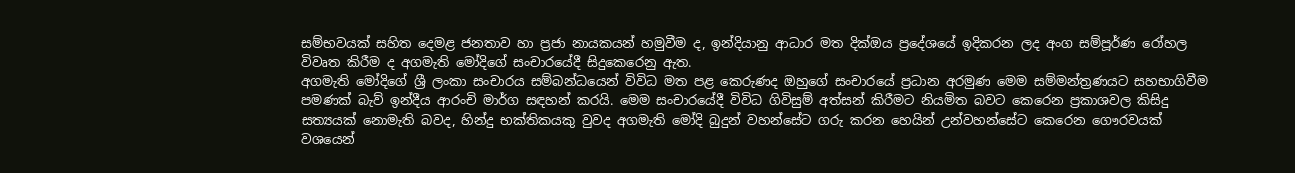සම්භවයක් සහිත දෙමළ ජනතාව හා ප්‍රජා නායකයන් හමුවීම ද, ඉන්දියානු ආධාර මත දික්ඔය ප්‍රදේශයේ ඉදිකරන ලද අංග සම්පූර්ණ රෝහල විවෘත කිරීම ද අගමැති මෝදිගේ සංචාරයේදී සිදුකෙරෙනු ඇත.
අගමැති මෝදිගේ ශ්‍රී ලංකා සංචාරය සම්බන්ධයෙන් විවිධ මත පළ කෙරුණද ඔහුගේ සංචාරයේ ප්‍රධාන අරමුණ මෙම සම්මන්ත්‍රණයට සහභාගිවීම පමණක් බැව් ඉන්දීය ආරංචි මාර්ග සඳහන් කරයි. මෙම සංචාරයේදී විවිධ ගිවිසුම් අත්සන් කිරීමට නියමිත බවට කෙරෙන ප්‍රකාශවල කිසිදු සත්‍යයක් නොමැති බවද, හින්දු භක්තිකයකු වුවද අගමැති මෝදි බුදුන් වහන්සේට ගරු කරන හෙයින් උන්වහන්සේට කෙරෙන ගෞරවයක් වශයෙන්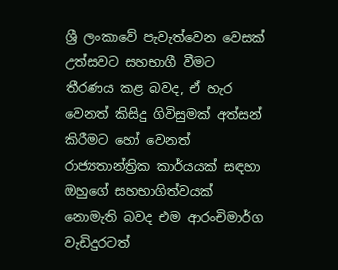ශ්‍රී ලංකාවේ පැවැත්වෙන වෙසක් උත්සවට සහභාගී වීමට තීරණය කළ බවද, ඒ හැර වෙනත් කිසිදු ගිවිසුමක් අත්සන් කිරීමට හෝ වෙනත් රාජ්‍යතාන්ත්‍රික කාර්යයක් සඳහා ඔහුගේ සහභාගිත්වයක් නොමැති බවද එම ආරංචිමාර්ග වැඩිදුරටත්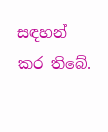සඳහන් කර තිබේ.